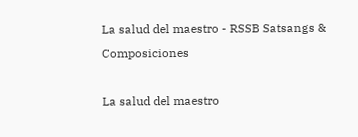La salud del maestro - RSSB Satsangs & Composiciones

La salud del maestro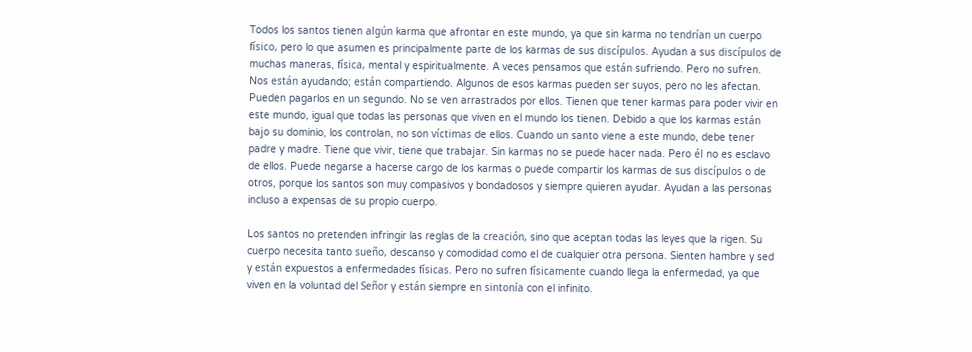Todos los santos tienen algún karma que afrontar en este mundo, ya que sin karma no tendrían un cuerpo físico, pero lo que asumen es principalmente parte de los karmas de sus discípulos. Ayudan a sus discípulos de muchas maneras, física, mental y espiritualmente. A veces pensamos que están sufriendo. Pero no sufren. Nos están ayudando; están compartiendo. Algunos de esos karmas pueden ser suyos, pero no les afectan. Pueden pagarlos en un segundo. No se ven arrastrados por ellos. Tienen que tener karmas para poder vivir en este mundo, igual que todas las personas que viven en el mundo los tienen. Debido a que los karmas están bajo su dominio, los controlan, no son víctimas de ellos. Cuando un santo viene a este mundo, debe tener padre y madre. Tiene que vivir, tiene que trabajar. Sin karmas no se puede hacer nada. Pero él no es esclavo de ellos. Puede negarse a hacerse cargo de los karmas o puede compartir los karmas de sus discípulos o de otros, porque los santos son muy compasivos y bondadosos y siempre quieren ayudar. Ayudan a las personas incluso a expensas de su propio cuerpo.

Los santos no pretenden infringir las reglas de la creación, sino que aceptan todas las leyes que la rigen. Su cuerpo necesita tanto sueño, descanso y comodidad como el de cualquier otra persona. Sienten hambre y sed y están expuestos a enfermedades físicas. Pero no sufren físicamente cuando llega la enfermedad, ya que viven en la voluntad del Señor y están siempre en sintonía con el infinito.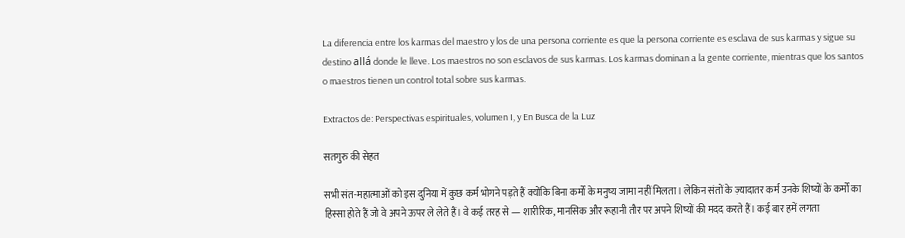La diferencia entre los karmas del maestro y los de una persona corriente es que la persona corriente es esclava de sus karmas y sigue su destino allá donde le lleve. Los maestros no son esclavos de sus karmas. Los karmas dominan a la gente corriente, mientras que los santos o maestros tienen un control total sobre sus karmas.

Extractos de: Perspectivas espirituales, volumen I, y En Busca de la Luz

सतगुरु की सेहत

सभी संत-महात्माओं को इस दुनिया में कुछ कर्म भोगने पड़ते हैं क्योंकि बिना कर्मों के मनुष्य जामा नहीं मिलता। लेकिन संतों के ज़्यादातर कर्म उनके शिष्यों के कर्मों का हिस्सा होते हैं जो वे अपने ऊपर ले लेते हैं। वे कई तरह से — शारीरिक, मानसिक और रूहानी तौर पर अपने शिष्यों की मदद करते हैं। कई बार हमें लगता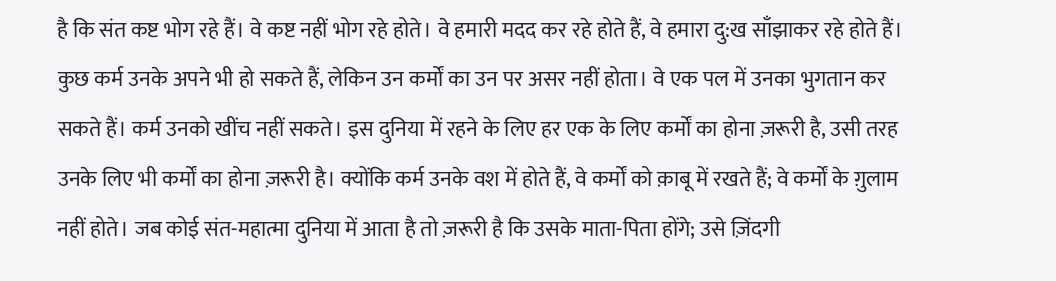है कि संत कष्ट भोग रहे हैं। वे कष्ट नहीं भोग रहे होते। वे हमारी मदद कर रहे होते हैं, वे हमारा दु:ख साँझाकर रहे होते हैं। कुछ कर्म उनके अपने भी हो सकते हैं, लेकिन उन कर्मों का उन पर असर नहीं होता। वे एक पल में उनका भुगतान कर सकते हैं। कर्म उनको खींच नहीं सकते। इस दुनिया में रहने के लिए हर एक के लिए कर्मों का होना ज़रूरी है, उसी तरह उनके लिए भी कर्मों का होना ज़रूरी है। क्योंकि कर्म उनके वश में होते हैं, वे कर्मों को क़ाबू में रखते हैं; वे कर्मों के ग़ुलाम नहीं होते। जब कोई संत-महात्मा दुनिया में आता है तो ज़रूरी है कि उसके माता-पिता होंगे; उसे ज़िंदगी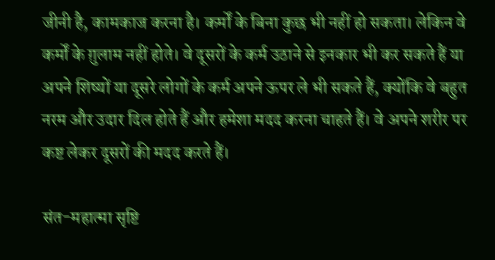जीनी है, कामकाज करना है। कर्मों के बिना कुछ भी नहीं हो सकता। लेकिन वे कर्मों के ग़ुलाम नहीं होते। वे दूसरों के कर्म उठाने से इनकार भी कर सकते हैं या अपने शिष्यों या दूसरे लोगों के कर्म अपने ऊपर ले भी सकते हैं, क्योंकि वे बहुत नरम और उदार दिल होते हैं और हमेशा मदद करना चाहते हैं। वे अपने शरीर पर कष्ट लेकर दूसरों की मदद करते हैं।

संत-महात्मा सृष्टि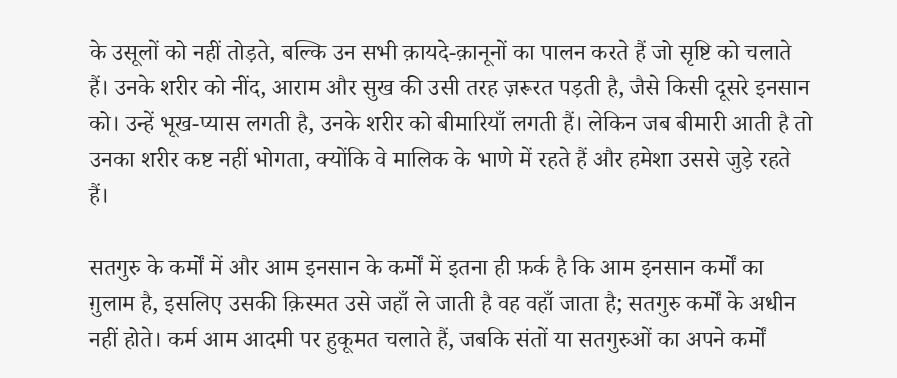के उसूलों को नहीं तोड़ते, बल्कि उन सभी क़ायदे-क़ानूनों का पालन करते हैं जो सृष्टि को चलाते हैं। उनके शरीर को नींद, आराम और सुख की उसी तरह ज़रूरत पड़ती है, जैसे किसी दूसरे इनसान को। उन्हें भूख-प्यास लगती है, उनके शरीर को बीमारियाँ लगती हैं। लेकिन जब बीमारी आती है तो उनका शरीर कष्ट नहीं भोगता, क्योंकि वे मालिक के भाणे में रहते हैं और हमेशा उससे जुड़े रहते हैं।

सतगुरु के कर्मों में और आम इनसान के कर्मों में इतना ही फ़र्क है कि आम इनसान कर्मों का ग़ुलाम है, इसलिए उसकी क़िस्मत उसे जहाँ ले जाती है वह वहाँ जाता है; सतगुरु कर्मों के अधीन नहीं होते। कर्म आम आदमी पर हुकूमत चलाते हैं, जबकि संतों या सतगुरुओं का अपने कर्मों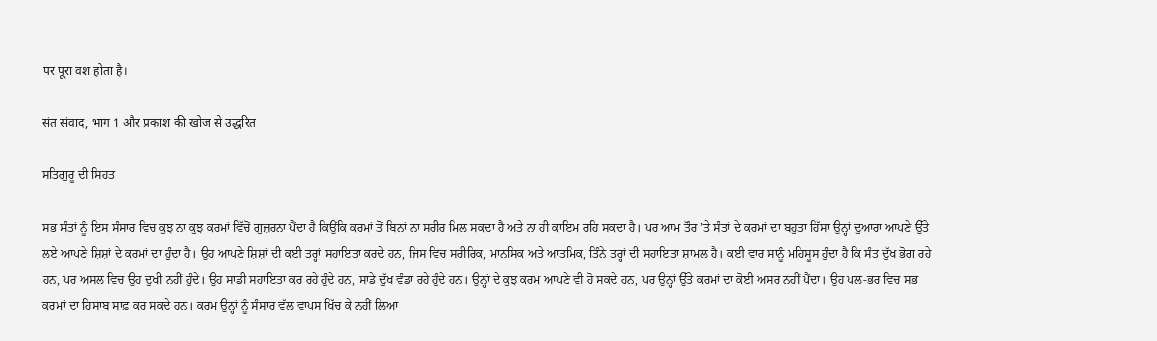पर पूरा वश होता है।

संत संवाद, भाग 1 और प्रकाश की खोज से उद्धरित

ਸਤਿਗੁਰੂ ਦੀ ਸਿਹਤ

ਸਭ ਸੰਤਾਂ ਨੂੰ ਇਸ ਸੰਸਾਰ ਵਿਚ ਕੁਝ ਨਾ ਕੁਝ ਕਰਮਾਂ ਵਿੱਚੋਂ ਗੁਜ਼ਰਨਾ ਪੈਂਦਾ ਹੈ ਕਿਉਂਕਿ ਕਰਮਾਂ ਤੋਂ ਬਿਨਾਂ ਨਾ ਸਰੀਰ ਮਿਲ ਸਕਦਾ ਹੈ ਅਤੇ ਨਾ ਹੀ ਕਾਇਮ ਰਹਿ ਸਕਦਾ ਹੈ। ਪਰ ਆਮ ਤੌਰ ’ਤੇ ਸੰਤਾਂ ਦੇ ਕਰਮਾਂ ਦਾ ਬਹੁਤਾ ਹਿੱਸਾ ਉਨ੍ਹਾਂ ਦੁਆਰਾ ਆਪਣੇ ਉੱਤੇ ਲਏ ਆਪਣੇ ਸ਼ਿਸ਼ਾਂ ਦੇ ਕਰਮਾਂ ਦਾ ਹੁੰਦਾ ਹੈ। ਉਹ ਆਪਣੇ ਸ਼ਿਸ਼ਾਂ ਦੀ ਕਈ ਤਰ੍ਹਾਂ ਸਹਾਇਤਾ ਕਰਦੇ ਹਨ, ਜਿਸ ਵਿਚ ਸਰੀਰਿਕ, ਮਾਨਸਿਕ ਅਤੇ ਆਤਮਿਕ, ਤਿੰਨੇ ਤਰ੍ਹਾਂ ਦੀ ਸਹਾਇਤਾ ਸ਼ਾਮਲ ਹੈ। ਕਈ ਵਾਰ ਸਾਨੂੰ ਮਹਿਸੂਸ ਹੁੰਦਾ ਹੈ ਕਿ ਸੰਤ ਦੁੱਖ ਭੋਗ ਰਹੇ ਹਨ, ਪਰ ਅਸਲ ਵਿਚ ਉਹ ਦੁਖੀ ਨਹੀਂ ਹੁੰਦੇ। ਉਹ ਸਾਡੀ ਸਹਾਇਤਾ ਕਰ ਰਹੇ ਹੁੰਦੇ ਹਨ, ਸਾਡੇ ਦੁੱਖ ਵੰਡਾ ਰਹੇ ਹੁੰਦੇ ਹਨ। ਉਨ੍ਹਾਂ ਦੇ ਕੁਝ ਕਰਮ ਆਪਣੇ ਵੀ ਹੋ ਸਕਦੇ ਹਨ, ਪਰ ਉਨ੍ਹਾਂ ਉੱਤੇ ਕਰਮਾਂ ਦਾ ਕੋਈ ਅਸਰ ਨਹੀਂ ਪੈਂਦਾ। ਉਹ ਪਲ-ਭਰ ਵਿਚ ਸਭ ਕਰਮਾਂ ਦਾ ਹਿਸਾਬ ਸਾਫ਼ ਕਰ ਸਕਦੇ ਹਨ। ਕਰਮ ਉਨ੍ਹਾਂ ਨੂੰ ਸੰਸਾਰ ਵੱਲ ਵਾਪਸ ਖਿੱਚ ਕੇ ਨਹੀਂ ਲਿਆ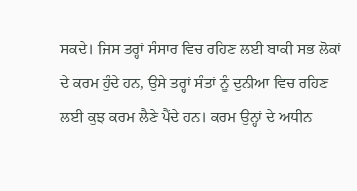ਸਕਦੇ। ਜਿਸ ਤਰ੍ਹਾਂ ਸੰਸਾਰ ਵਿਚ ਰਹਿਣ ਲਈ ਬਾਕੀ ਸਭ ਲੋਕਾਂ ਦੇ ਕਰਮ ਹੁੰਦੇ ਹਨ, ਉਸੇ ਤਰ੍ਹਾਂ ਸੰਤਾਂ ਨੂੰ ਦੁਨੀਆ ਵਿਚ ਰਹਿਣ ਲਈ ਕੁਝ ਕਰਮ ਲੈਣੇ ਪੈਂਦੇ ਹਨ। ਕਰਮ ਉਨ੍ਹਾਂ ਦੇ ਅਧੀਨ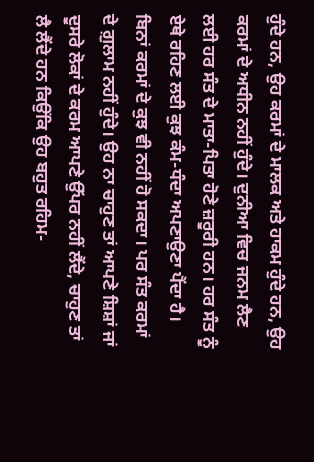ਹੁੰਦੇ ਹਨ, ਉਹ ਕਰਮਾਂ ਦੇ ਮਾਲਕ ਅਤੇ ਹਾਕਮ ਹੁੰਦੇ ਹਨ, ਉਹ ਕਰਮਾਂ ਦੇ ਅਧੀਨ ਨਹੀਂ ਹੁੰਦੇ। ਦੁਨੀਆ ਵਿਚ ਜਨਮ ਲੈਣ ਲਈ ਹਰ ਸੰਤ ਦੇ ਮਾਤਾ-ਪਿਤਾ ਹੋਣੇ ਜ਼ਰੂਰੀ ਹਨ। ਹਰ ਸੰਤ ਨੂੰ ਏਥੇ ਰਹਿਣ ਲਈ ਕੁਝ ਕੰਮ-ਧੰਦਾ ਅਪਣਾਉਣਾ ਪੈਂਦਾ ਹੈ। ਬਿਨਾਂ ਕਰਮਾਂ ਦੇ ਕੁਝ ਵੀ ਨਹੀਂ ਹੋ ਸਕਦਾ। ਪਰ ਸੰਤ ਕਰਮਾਂ ਦੇ ਗ਼ੁਲਾਮ ਨਹੀਂ ਹੁੰਦੇ। ਉਹ ਨਾ ਚਾਹੁਣ ਤਾਂ ਆਪਣੇ ਸ਼ਿਸ਼ਾਂ ਜਾਂ ਦੂਸਰੇ ਲੋਕਾਂ ਦੇ ਕਰਮ ਆਪਣੇ ਉੱਪਰ ਨਹੀਂ ਲੈਂਦੇ, ਚਾਹੁਣ ਤਾਂ ਲੈ ਲੈਂਦੇ ਹਨ ਕਿਉਂਕਿ ਉਹ ਬਹੁਤ ਰਹਿਮ-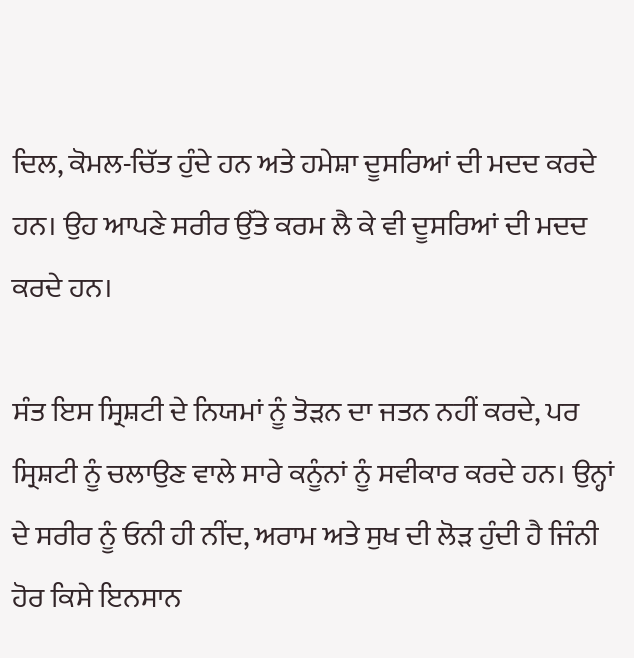ਦਿਲ, ਕੋਮਲ-ਚਿੱਤ ਹੁੰਦੇ ਹਨ ਅਤੇ ਹਮੇਸ਼ਾ ਦੂਸਰਿਆਂ ਦੀ ਮਦਦ ਕਰਦੇ ਹਨ। ਉਹ ਆਪਣੇ ਸਰੀਰ ਉੱਤੇ ਕਰਮ ਲੈ ਕੇ ਵੀ ਦੂਸਰਿਆਂ ਦੀ ਮਦਦ ਕਰਦੇ ਹਨ।

ਸੰਤ ਇਸ ਸ੍ਰਿਸ਼ਟੀ ਦੇ ਨਿਯਮਾਂ ਨੂੰ ਤੋੜਨ ਦਾ ਜਤਨ ਨਹੀਂ ਕਰਦੇ, ਪਰ ਸ੍ਰਿਸ਼ਟੀ ਨੂੰ ਚਲਾਉਣ ਵਾਲੇ ਸਾਰੇ ਕਨੂੰਨਾਂ ਨੂੰ ਸਵੀਕਾਰ ਕਰਦੇ ਹਨ। ਉਨ੍ਹਾਂ ਦੇ ਸਰੀਰ ਨੂੰ ਓਨੀ ਹੀ ਨੀਂਦ, ਅਰਾਮ ਅਤੇ ਸੁਖ ਦੀ ਲੋੜ ਹੁੰਦੀ ਹੈ ਜਿੰਨੀ ਹੋਰ ਕਿਸੇ ਇਨਸਾਨ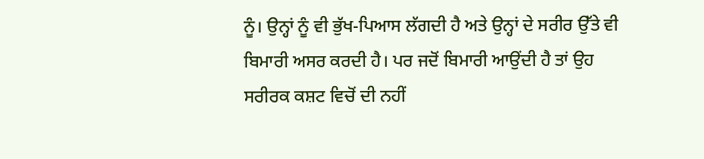ਨੂੰ। ਉਨ੍ਹਾਂ ਨੂੰ ਵੀ ਭੁੱਖ-ਪਿਆਸ ਲੱਗਦੀ ਹੈ ਅਤੇ ਉਨ੍ਹਾਂ ਦੇ ਸਰੀਰ ਉੱਤੇ ਵੀ ਬਿਮਾਰੀ ਅਸਰ ਕਰਦੀ ਹੈ। ਪਰ ਜਦੋਂ ਬਿਮਾਰੀ ਆਉਂਦੀ ਹੈ ਤਾਂ ਉਹ ਸਰੀਰਕ ਕਸ਼ਟ ਵਿਚੋਂ ਦੀ ਨਹੀਂ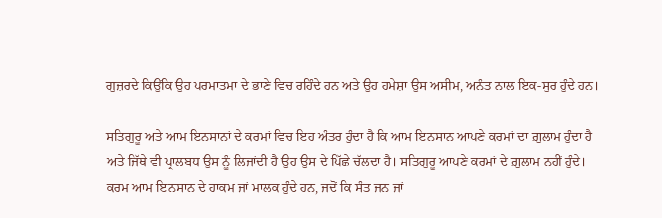ਗੁਜ਼ਰਦੇ ਕਿਉਂਕਿ ਉਹ ਪਰਮਾਤਮਾ ਦੇ ਭਾਣੇ ਵਿਚ ਰਹਿੰਦੇ ਹਨ ਅਤੇ ਉਹ ਹਮੇਸ਼ਾ ਉਸ ਅਸੀਮ, ਅਨੰਤ ਨਾਲ ਇਕ-ਸੁਰ ਹੁੰਦੇ ਹਨ।

ਸਤਿਗੁਰੂ ਅਤੇ ਆਮ ਇਨਸਾਨਾਂ ਦੇ ਕਰਮਾਂ ਵਿਚ ਇਹ ਅੰਤਰ ਹੁੰਦਾ ਹੈ ਕਿ ਆਮ ਇਨਸਾਨ ਆਪਣੇ ਕਰਮਾਂ ਦਾ ਗ਼ੁਲਾਮ ਹੁੰਦਾ ਹੈ ਅਤੇ ਜਿੱਥੇ ਵੀ ਪ੍ਰਾਲਬਧ ਉਸ ਨੂੰ ਲਿਜਾਂਦੀ ਹੈ ਉਹ ਉਸ ਦੇ ਪਿੱਛੇ ਚੱਲਦਾ ਹੈ। ਸਤਿਗੁਰੂ ਆਪਣੇ ਕਰਮਾਂ ਦੇ ਗ਼ੁਲਾਮ ਨਹੀਂ ਹੁੰਦੇ। ਕਰਮ ਆਮ ਇਨਸਾਨ ਦੇ ਹਾਕਮ ਜਾਂ ਮਾਲਕ ਹੁੰਦੇ ਹਨ, ਜਦੋਂ ਕਿ ਸੰਤ ਜਨ ਜਾਂ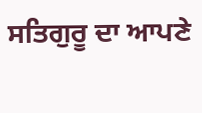ਸਤਿਗੁਰੂ ਦਾ ਆਪਣੇ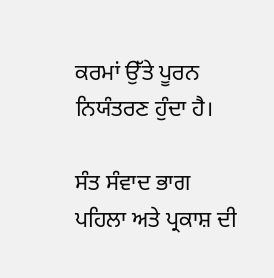ਕਰਮਾਂ ਉੱਤੇ ਪੂਰਨ ਨਿਯੰਤਰਣ ਹੁੰਦਾ ਹੈ।

ਸੰਤ ਸੰਵਾਦ ਭਾਗ ਪਹਿਲਾ ਅਤੇ ਪ੍ਰਕਾਸ਼ ਦੀ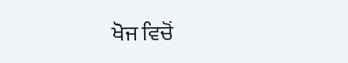ਖੋਜ ਵਿਚੋਂ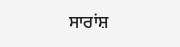ਸਾਰਾਂਸ਼